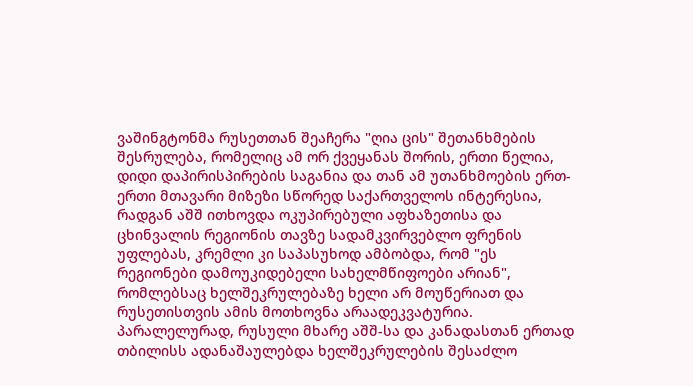ვაშინგტონმა რუსეთთან შეაჩერა "ღია ცის" შეთანხმების შესრულება, რომელიც ამ ორ ქვეყანას შორის, ერთი წელია, დიდი დაპირისპირების საგანია და თან ამ უთანხმოების ერთ-ერთი მთავარი მიზეზი სწორედ საქართველოს ინტერესია, რადგან აშშ ითხოვდა ოკუპირებული აფხაზეთისა და ცხინვალის რეგიონის თავზე სადამკვირვებლო ფრენის უფლებას, კრემლი კი საპასუხოდ ამბობდა, რომ "ეს რეგიონები დამოუკიდებელი სახელმწიფოები არიან", რომლებსაც ხელშეკრულებაზე ხელი არ მოუწერიათ და რუსეთისთვის ამის მოთხოვნა არაადეკვატურია.
პარალელურად, რუსული მხარე აშშ-სა და კანადასთან ერთად თბილისს ადანაშაულებდა ხელშეკრულების შესაძლო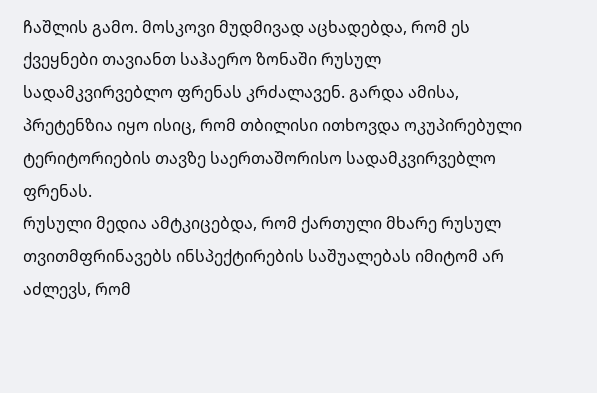ჩაშლის გამო. მოსკოვი მუდმივად აცხადებდა, რომ ეს ქვეყნები თავიანთ საჰაერო ზონაში რუსულ სადამკვირვებლო ფრენას კრძალავენ. გარდა ამისა, პრეტენზია იყო ისიც, რომ თბილისი ითხოვდა ოკუპირებული ტერიტორიების თავზე საერთაშორისო სადამკვირვებლო ფრენას.
რუსული მედია ამტკიცებდა, რომ ქართული მხარე რუსულ თვითმფრინავებს ინსპექტირების საშუალებას იმიტომ არ აძლევს, რომ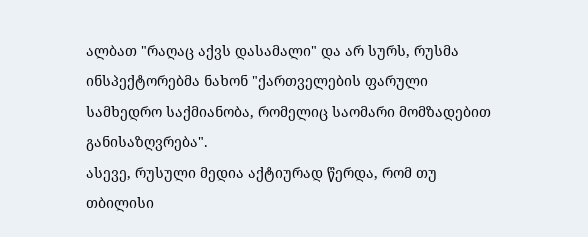ალბათ "რაღაც აქვს დასამალი" და არ სურს, რუსმა ინსპექტორებმა ნახონ "ქართველების ფარული სამხედრო საქმიანობა, რომელიც საომარი მომზადებით განისაზღვრება".
ასევე, რუსული მედია აქტიურად წერდა, რომ თუ თბილისი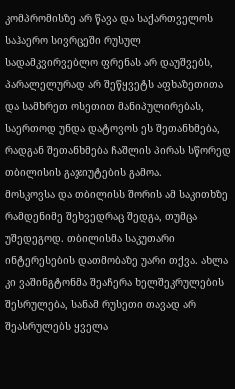კომპრომისზე არ წავა და საქართველოს საჰაერო სივრცეში რუსულ სადამკვირვებლო ფრენას არ დაუშვებს, პარალელურად არ შეწყვეტს აფხაზეთითა და სამხრეთ ოსეთით მანიპულირებას, საერთოდ უნდა დატოვოს ეს შეთანხმება, რადგან შეთანხმება ჩაშლის პირას სწორედ თბილისის გაჯიუტების გამოა.
მოსკოვსა და თბილისს შორის ამ საკითხზე რამდენიმე შეხვედრაც შედგა, თუმცა უშედეგოდ. თბილისმა საკუთარი ინტერესების დათმობაზე უარი თქვა. ახლა კი ვაშინგტონმა შეაჩერა ხელშეკრულების შესრულება, სანამ რუსეთი თავად არ შეასრულებს ყველა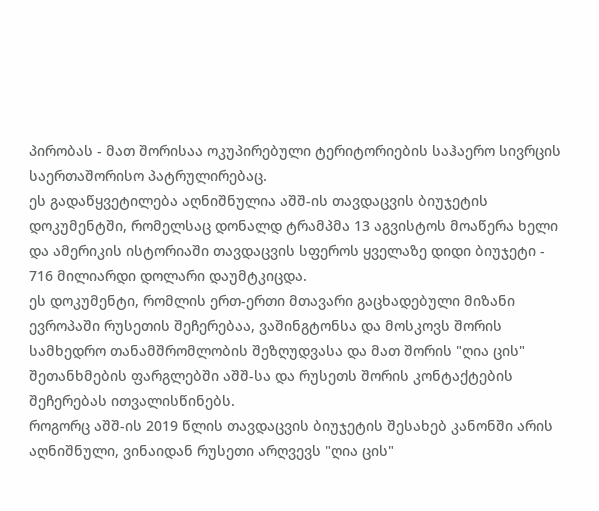პირობას - მათ შორისაა ოკუპირებული ტერიტორიების საჰაერო სივრცის საერთაშორისო პატრულირებაც.
ეს გადაწყვეტილება აღნიშნულია აშშ-ის თავდაცვის ბიუჯეტის დოკუმენტში, რომელსაც დონალდ ტრამპმა 13 აგვისტოს მოაწერა ხელი და ამერიკის ისტორიაში თავდაცვის სფეროს ყველაზე დიდი ბიუჯეტი - 716 მილიარდი დოლარი დაუმტკიცდა.
ეს დოკუმენტი, რომლის ერთ-ერთი მთავარი გაცხადებული მიზანი ევროპაში რუსეთის შეჩერებაა, ვაშინგტონსა და მოსკოვს შორის სამხედრო თანამშრომლობის შეზღუდვასა და მათ შორის "ღია ცის" შეთანხმების ფარგლებში აშშ-სა და რუსეთს შორის კონტაქტების შეჩერებას ითვალისწინებს.
როგორც აშშ-ის 2019 წლის თავდაცვის ბიუჯეტის შესახებ კანონში არის აღნიშნული, ვინაიდან რუსეთი არღვევს "ღია ცის"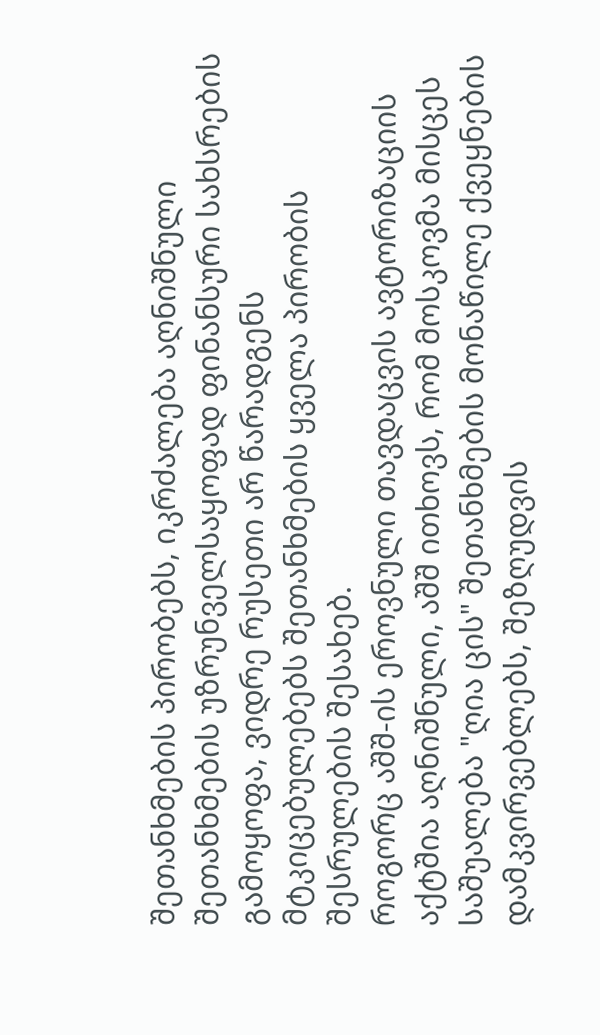შეთანხმების პირობებს, იკრძალება აღნიშნული შეთანხმების უზრუნველსაყოფად ფინანსური სახსრების გამოყოფა, ვიდრე რუსეთი არ წარადგენს მტკიცებულებებს შეთანხმების ყველა პირობის შესრულების შესახებ.
როგორც აშშ-ის ეროვნული თავდაცვის ავტორიზაციის აქტშია აღნიშნული, აშშ ითხოვს, რომ მოსკოვმა მისცეს საშუალება "ღია ცის" შეთანხმების მონაწილე ქვეყნების დამკვირვებლებს, შეზღუდვის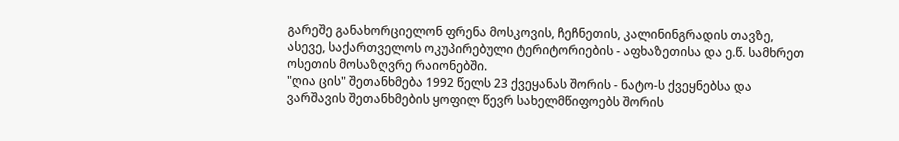გარეშე განახორციელონ ფრენა მოსკოვის, ჩეჩნეთის, კალინინგრადის თავზე, ასევე, საქართველოს ოკუპირებული ტერიტორიების - აფხაზეთისა და ე.წ. სამხრეთ ოსეთის მოსაზღვრე რაიონებში.
"ღია ცის" შეთანხმება 1992 წელს 23 ქვეყანას შორის - ნატო-ს ქვეყნებსა და ვარშავის შეთანხმების ყოფილ წევრ სახელმწიფოებს შორის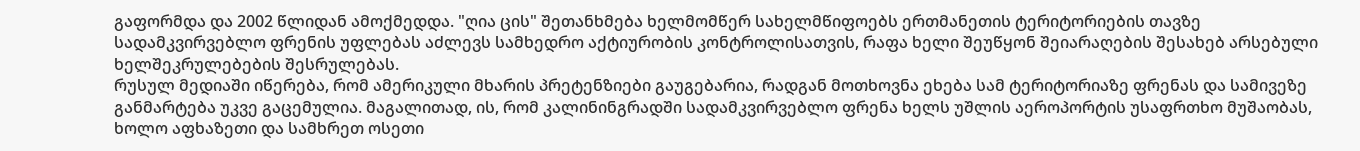გაფორმდა და 2002 წლიდან ამოქმედდა. "ღია ცის" შეთანხმება ხელმომწერ სახელმწიფოებს ერთმანეთის ტერიტორიების თავზე სადამკვირვებლო ფრენის უფლებას აძლევს სამხედრო აქტიურობის კონტროლისათვის, რაფა ხელი შეუწყონ შეიარაღების შესახებ არსებული ხელშეკრულებების შესრულებას.
რუსულ მედიაში იწერება, რომ ამერიკული მხარის პრეტენზიები გაუგებარია, რადგან მოთხოვნა ეხება სამ ტერიტორიაზე ფრენას და სამივეზე განმარტება უკვე გაცემულია. მაგალითად, ის, რომ კალინინგრადში სადამკვირვებლო ფრენა ხელს უშლის აეროპორტის უსაფრთხო მუშაობას, ხოლო აფხაზეთი და სამხრეთ ოსეთი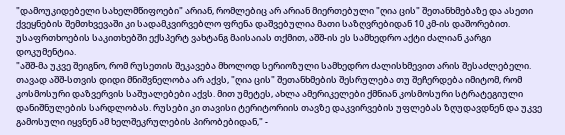"დამოუკიდებელი სახელმწიფოები" არიან, რომლებიც არ არიან მიერთებული "ღია ცის" შეთანხმებაზე და ასეთი ქვეყნების შემთხვევაში კი სადამკვირვებლო ფრენა დაშვებულია მათი საზღვრებიდან 10 კმ-ის დაშორებით.
უსაფრთხოების საკითხებში ექსპერტ ვახტანგ მაისაიას თქმით, აშშ-ის ეს სამხედრო აქტი ძალიან კარგი დოკუმენტია.
"აშშ-მა უკვე შეიგნო, რომ რუსეთის შეკავება მხოლოდ სერიოზული სამხედრო ძალისხმევით არის შესაძლებელი. თავად აშშ-სთვის დიდი მნიშვნელობა არ აქვს, "ღია ცის" შეთანხმების შესრულება თუ შეჩერდება იმიტომ, რომ კოსმოსური დაზვერვის საშუალებები აქვს. მით უმეტეს, ახლა ამერიკელები ქმნიან კოსმოსური სტრატეგიული დანიშნულების სარდლობას. რუსები კი თავისი ტერიტორიის თავზე დაკვირვების უფლებას ზღუდავდნენ და უკვე გამოსული იყვნენ ამ ხელშეკრულების პირობებიდან," -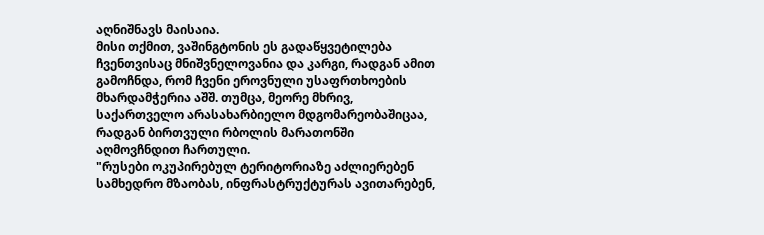აღნიშნავს მაისაია.
მისი თქმით, ვაშინგტონის ეს გადაწყვეტილება ჩვენთვისაც მნიშვნელოვანია და კარგი, რადგან ამით გამოჩნდა, რომ ჩვენი ეროვნული უსაფრთხოების მხარდამჭერია აშშ. თუმცა, მეორე მხრივ, საქართველო არასახარბიელო მდგომარეობაშიცაა, რადგან ბირთვული რბოლის მარათონში აღმოვჩნდით ჩართული.
"რუსები ოკუპირებულ ტერიტორიაზე აძლიერებენ სამხედრო მზაობას, ინფრასტრუქტურას ავითარებენ,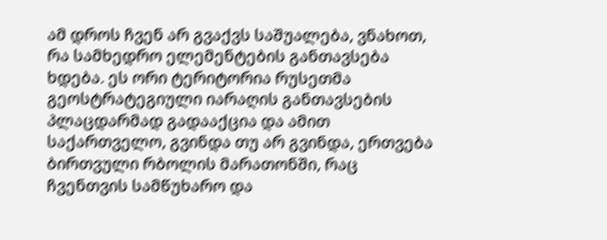ამ დროს ჩვენ არ გვაქვს საშუალება, ვნახოთ, რა სამხედრო ელემენტების განთავსება ხდება. ეს ორი ტერიტორია რუსეთმა გეოსტრატეგიული იარაღის განთავსების პლაცდარმად გადააქცია და ამით საქართველო, გვინდა თუ არ გვინდა, ერთვება ბირთვული რბოლის მარათონში, რაც ჩვენთვის სამწუხარო და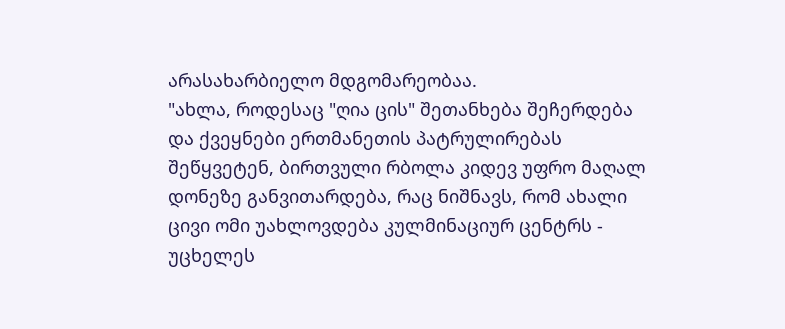არასახარბიელო მდგომარეობაა.
"ახლა, როდესაც "ღია ცის" შეთანხება შეჩერდება და ქვეყნები ერთმანეთის პატრულირებას შეწყვეტენ, ბირთვული რბოლა კიდევ უფრო მაღალ დონეზე განვითარდება, რაც ნიშნავს, რომ ახალი ცივი ომი უახლოვდება კულმინაციურ ცენტრს - უცხელეს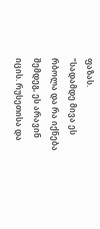ფაზას.
"სადამდე მივა ეს რბოლა და რა იქნება შემდეგ, ეს არავინ იცის. რუსეთისა და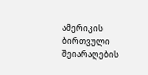ამერიკის ბირთვული შეიარაღების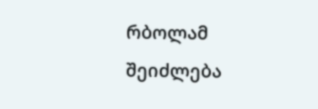რბოლამ შეიძლება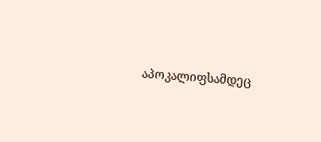აპოკალიფსამდეც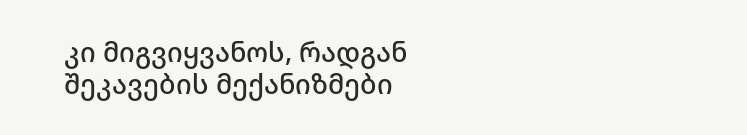კი მიგვიყვანოს, რადგან შეკავების მექანიზმები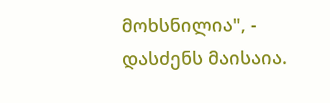მოხსნილია", - დასძენს მაისაია.